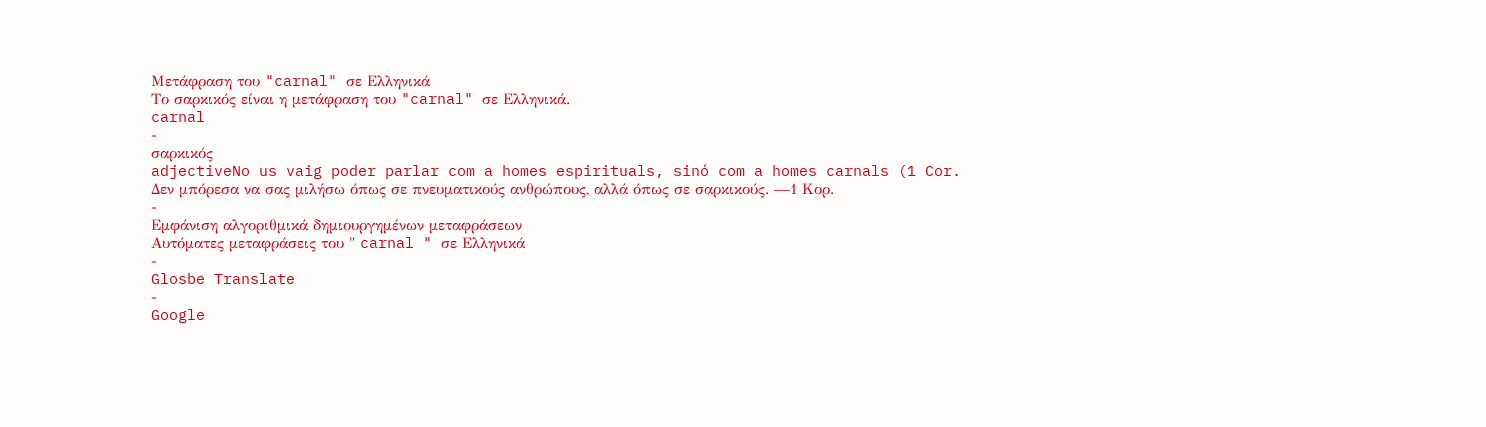Μετάφραση του "carnal" σε Ελληνικά
Το σαρκικός είναι η μετάφραση του "carnal" σε Ελληνικά.
carnal
-
σαρκικός
adjectiveNo us vaig poder parlar com a homes espirituals, sinó com a homes carnals (1 Cor.
Δεν μπόρεσα να σας μιλήσω όπως σε πνευματικούς ανθρώπους, αλλά όπως σε σαρκικούς. —1 Κορ.
-
Εμφάνιση αλγοριθμικά δημιουργημένων μεταφράσεων
Αυτόματες μεταφράσεις του " carnal " σε Ελληνικά
-
Glosbe Translate
-
Google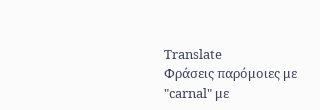Translate
Φράσεις παρόμοιες με "carnal" με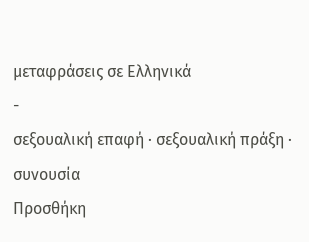μεταφράσεις σε Ελληνικά
-
σεξουαλική επαφή · σεξουαλική πράξη · συνουσία
Προσθήκη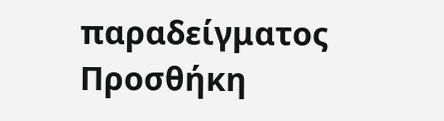παραδείγματος
Προσθήκη